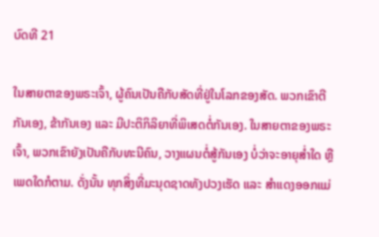ບົດທີ 21

ໃນສາຍຕາຂອງພຣະເຈົ້າ, ຜູ້ຄົນເປັນຄືກັບສັດທີ່ຢູ່ໃນໂລກຂອງສັດ. ພວກເຂົາຕີກັນເອງ, ຂ້າກັນເອງ ແລະ ມີປະຕິກິລິຍາທີ່ພິເສດຕໍ່ກັນເອງ. ໃນສາຍຕາຂອງພຣະເຈົ້າ, ພວກເຂົາຍັງເປັນຄືກັບທະນີຄົນ, ວາງແຜນຕໍ່ສູ້ກັນເອງ ບໍ່ວ່າຈະອາຍຸສໍ່າໃດ ຫຼື ເພດໃດກໍຕາມ. ດັ່ງນັ້ນ ທຸກສິ່ງທີ່ມະນຸດຊາດທັງປວງເຮັດ ແລະ ສຳແດງອອກແມ່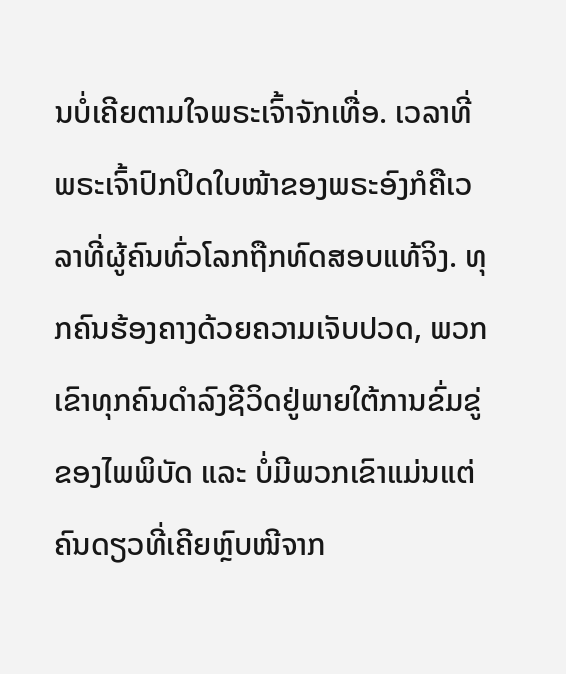ນບໍ່ເຄີຍຕາມໃຈພຣະເຈົ້າຈັກເທື່ອ. ເວລາທີ່ພຣະເຈົ້າປົກປິດໃບໜ້າຂອງພຣະອົງກໍຄືເວລາທີ່ຜູ້ຄົນທົ່ວໂລກຖືກທົດສອບແທ້ຈິງ. ທຸກຄົນຮ້ອງຄາງດ້ວຍຄວາມເຈັບປວດ, ພວກເຂົາທຸກຄົນດຳລົງຊີວິດຢູ່ພາຍໃຕ້ການຂົ່ມຂູ່ຂອງໄພພິບັດ ແລະ ບໍ່ມີພວກເຂົາແມ່ນແຕ່ຄົນດຽວທີ່ເຄີຍຫຼົບໜີຈາກ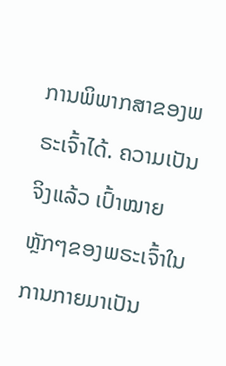ການພິພາກສາຂອງພຣະເຈົ້າໄດ້. ຄວາມເປັນຈິງແລ້ວ ເປົ້າໝາຍຫຼັກໆຂອງພຣະເຈົ້າໃນການກາຍມາເປັນ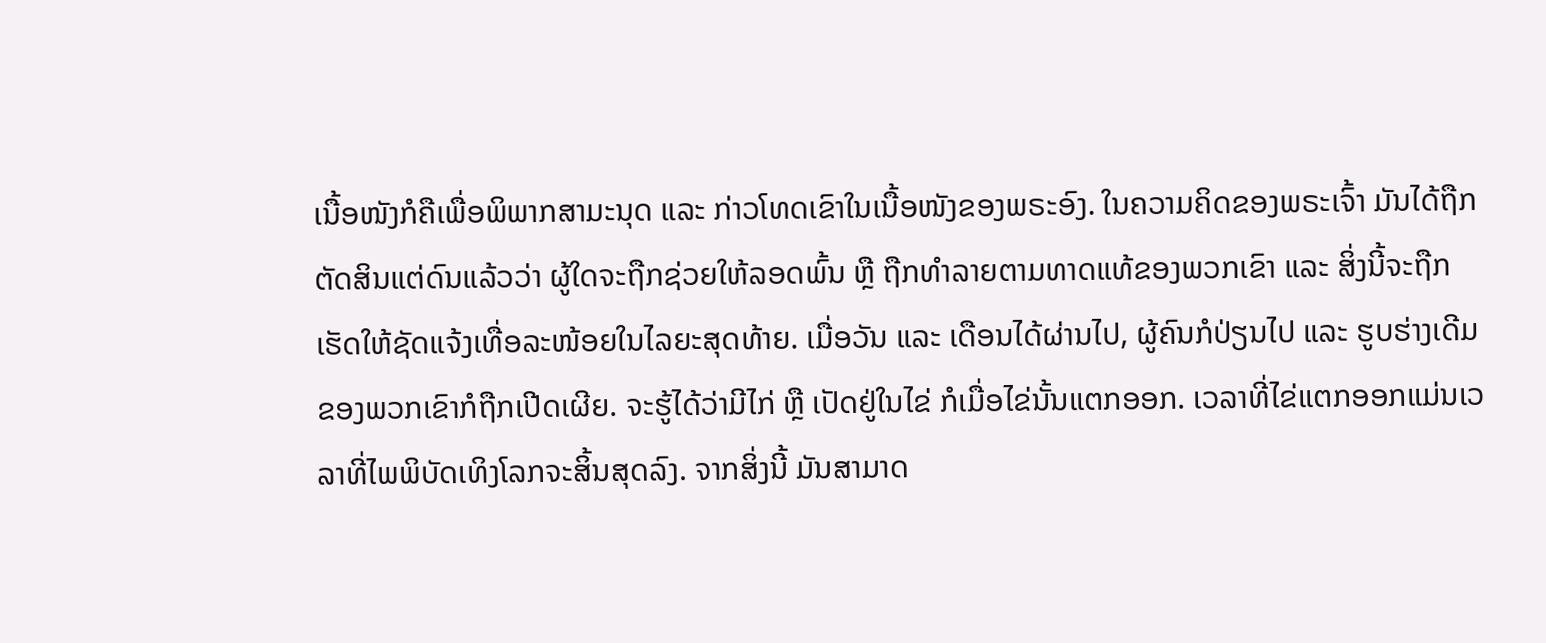ເນື້ອໜັງກໍຄືເພື່ອພິພາກສາມະນຸດ ແລະ ກ່າວໂທດເຂົາໃນເນື້ອໜັງຂອງພຣະອົງ. ໃນຄວາມຄິດຂອງພຣະເຈົ້າ ມັນໄດ້ຖືກຕັດສິນແຕ່ດົນແລ້ວວ່າ ຜູ້ໃດຈະຖືກຊ່ວຍໃຫ້ລອດພົ້ນ ຫຼື ຖືກທຳລາຍຕາມທາດແທ້ຂອງພວກເຂົາ ແລະ ສິ່ງນີ້ຈະຖືກເຮັດໃຫ້ຊັດແຈ້ງເທື່ອລະໜ້ອຍໃນໄລຍະສຸດທ້າຍ. ເມື່ອວັນ ແລະ ເດືອນໄດ້ຜ່ານໄປ, ຜູ້ຄົນກໍປ່ຽນໄປ ແລະ ຮູບຮ່າງເດີມຂອງພວກເຂົາກໍຖືກເປີດເຜີຍ. ຈະຮູ້ໄດ້ວ່າມີໄກ່ ຫຼື ເປັດຢູ່ໃນໄຂ່ ກໍເມື່ອໄຂ່ນັ້ນແຕກອອກ. ເວລາທີ່ໄຂ່ແຕກອອກແມ່ນເວລາທີ່ໄພພິບັດເທິງໂລກຈະສິ້ນສຸດລົງ. ຈາກສິ່ງນີ້ ມັນສາມາດ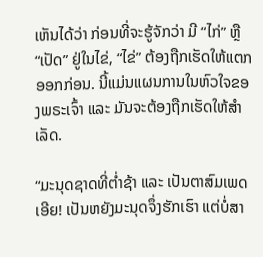ເຫັນໄດ້ວ່າ ກ່ອນທີ່ຈະຮູ້ຈັກວ່າ ມີ “ໄກ່” ຫຼື “ເປັດ” ຢູ່ໃນໄຂ່, “ໄຂ່” ຕ້ອງຖືກເຮັດໃຫ້ແຕກອອກກ່ອນ. ນີ້ແມ່ນແຜນການໃນຫົວໃຈຂອງພຣະເຈົ້າ ແລະ ມັນຈະຕ້ອງຖືກເຮັດໃຫ້ສຳເລັດ.

“ມະນຸດຊາດທີ່ຕໍ່າຊ້າ ແລະ ເປັນຕາສົມເພດເອີຍ! ເປັນຫຍັງມະນຸດຈຶ່ງຮັກເຮົາ ແຕ່ບໍ່ສາ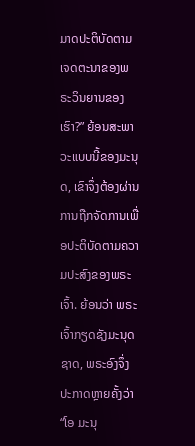ມາດປະຕິບັດຕາມເຈດຕະນາຂອງພຣະວິນຍານຂອງເຮົາ?” ຍ້ອນສະພາວະແບບນີ້ຂອງມະນຸດ, ເຂົາຈຶ່ງຕ້ອງຜ່ານການຖືກຈັດການເພື່ອປະຕິບັດຕາມຄວາມປະສົງຂອງພຣະເຈົ້າ. ຍ້ອນວ່າ ພຣະເຈົ້າກຽດຊັງມະນຸດຊາດ, ພຣະອົງຈຶ່ງປະກາດຫຼາຍຄັ້ງວ່າ “ໂອ ມະນຸ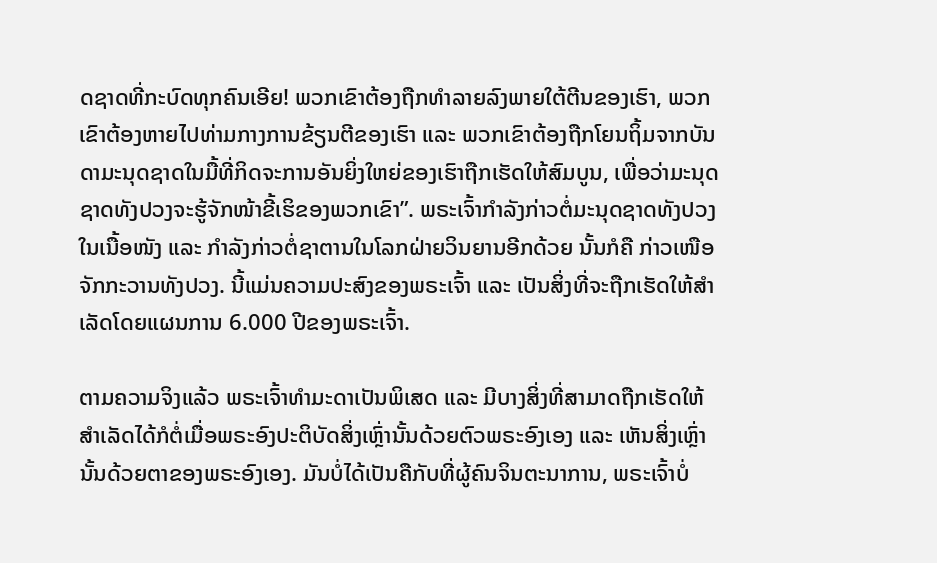ດຊາດທີ່ກະບົດທຸກຄົນເອີຍ! ພວກເຂົາຕ້ອງຖືກທຳລາຍລົງພາຍໃຕ້ຕີນຂອງເຮົາ, ພວກເຂົາຕ້ອງຫາຍໄປທ່າມກາງການຂ້ຽນຕີຂອງເຮົາ ແລະ ພວກເຂົາຕ້ອງຖືກໂຍນຖິ້ມຈາກບັນດາມະນຸດຊາດໃນມື້ທີ່ກິດຈະການອັນຍິ່ງໃຫຍ່ຂອງເຮົາຖືກເຮັດໃຫ້ສົມບູນ, ເພື່ອວ່າມະນຸດຊາດທັງປວງຈະຮູ້ຈັກໜ້າຂີ້ເຮິຂອງພວກເຂົາ”. ພຣະເຈົ້າກຳລັງກ່າວຕໍ່ມະນຸດຊາດທັງປວງໃນເນື້ອໜັງ ແລະ ກຳລັງກ່າວຕໍ່ຊາຕານໃນໂລກຝ່າຍວິນຍານອີກດ້ວຍ ນັ້ນກໍຄື ກ່າວເໜືອຈັກກະວານທັງປວງ. ນີ້ແມ່ນຄວາມປະສົງຂອງພຣະເຈົ້າ ແລະ ເປັນສິ່ງທີ່ຈະຖືກເຮັດໃຫ້ສໍາເລັດໂດຍແຜນການ 6.000 ປີຂອງພຣະເຈົ້າ.

ຕາມຄວາມຈິງແລ້ວ ພຣະເຈົ້າທຳມະດາເປັນພິເສດ ແລະ ມີບາງສິ່ງທີ່ສາມາດຖືກເຮັດໃຫ້ສຳເລັດໄດ້ກໍຕໍ່ເມື່ອພຣະອົງປະຕິບັດສິ່ງເຫຼົ່ານັ້ນດ້ວຍຕົວພຣະອົງເອງ ແລະ ເຫັນສິ່ງເຫຼົ່ານັ້ນດ້ວຍຕາຂອງພຣະອົງເອງ. ມັນບໍ່ໄດ້ເປັນຄືກັບທີ່ຜູ້ຄົນຈິນຕະນາການ, ພຣະເຈົ້າບໍ່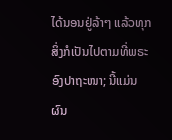ໄດ້ນອນຢູ່ລ້າໆ ແລ້ວທຸກສິ່ງກໍເປັນໄປຕາມທີ່ພຣະອົງປາຖະໜາ; ນີ້ແມ່ນຜົນ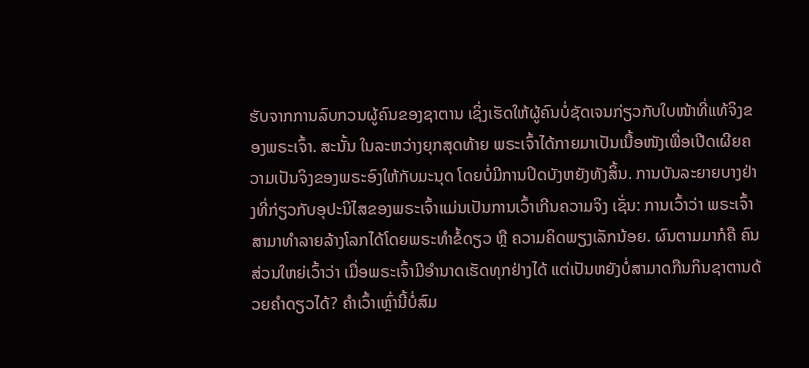ຮັບຈາກການລົບກວນຜູ້ຄົນຂອງຊາຕານ ເຊິ່ງເຮັດໃຫ້ຜູ້ຄົນບໍ່ຊັດເຈນກ່ຽວກັບໃບໜ້າທີ່ແທ້ຈິງຂອງພຣະເຈົ້າ. ສະນັ້ນ ໃນລະຫວ່າງຍຸກສຸດທ້າຍ ພຣະເຈົ້າໄດ້ກາຍມາເປັນເນື້ອໜັງເພື່ອເປີດເຜີຍຄວາມເປັນຈິງຂອງພຣະອົງໃຫ້ກັບມະນຸດ ໂດຍບໍ່ມີການປິດບັງຫຍັງທັງສິ້ນ. ການບັນລະຍາຍບາງຢ່າງທີ່ກ່ຽວກັບອຸປະນິໄສຂອງພຣະເຈົ້າແມ່ນເປັນການເວົ້າເກີນຄວາມຈິງ ເຊັ່ນ: ການເວົ້າວ່າ ພຣະເຈົ້າສາມາທຳລາຍລ້າງໂລກໄດ້ໂດຍພຣະທຳຂໍ້ດຽວ ຫຼື ຄວາມຄິດພຽງເລັກນ້ອຍ. ຜົນຕາມມາກໍຄື ຄົນສ່ວນໃຫຍ່ເວົ້າວ່າ ເມື່ອພຣະເຈົ້າມີອຳນາດເຮັດທຸກຢ່າງໄດ້ ແຕ່ເປັນຫຍັງບໍ່ສາມາດກືນກິນຊາຕານດ້ວຍຄຳດຽວໄດ້? ຄຳເວົ້າເຫຼົ່ານີ້ບໍ່ສົມ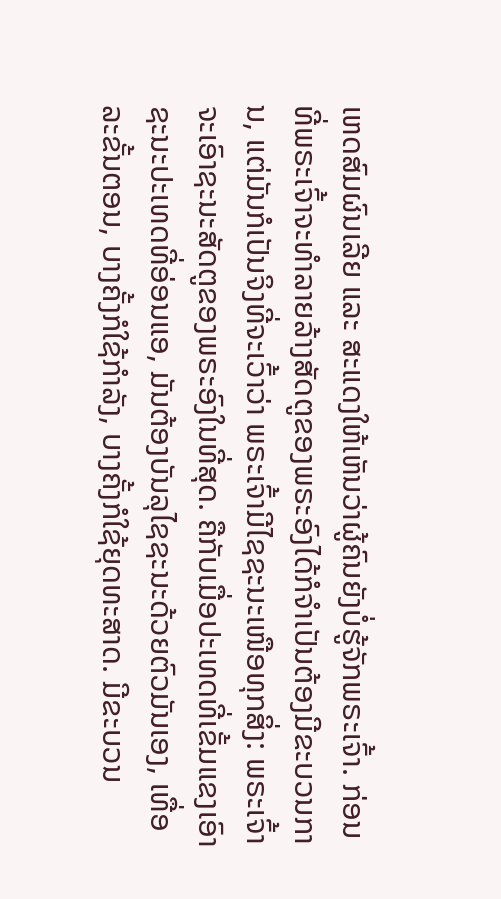ເຫດສົມຜົນເລີຍ ແລະ ສະແດງໃຫ້ເຫັນວ່າຜູ້ຄົນຍັງບໍ່ຮູ້ຈັກພຣະເຈົ້າ. ກ່ອນທີ່ພຣະເຈົ້າຈະທຳລາຍລ້າງສັດຕູຂອງພຣະອົງໄດ້ກໍຈຳເປັນຕ້ອງມີຂະບວນການ, ແຕ່ມັນກໍເປັນຈິງທີ່ຈະເວົ້າວ່າ ພຣະເຈົ້າມີໄຊຊະນະເໜືອທຸກສິ່ງ: ພຣະເຈົ້າຈະເອົາຊະນະສັດຕູຂອງພຣະອົງໃນທີ່ສຸດ. ຄືກັບເມື່ອປະເທດທີ່ເຂັ້ມແຂງເອົາຊະນະປະເທດທີ່ອ່ອນແອ, ມັນຕ້ອງບັນລຸໄຊຊະນະດ້ວຍຕົວມັນເອງ, ເທື່ອລະຂັ້ນຕອນ, ບາງຄັ້ງກໍໃຊ້ກຳລັງ, ບາງຄັ້ງກໍໃຊ້ຍຸດທະສາດ. ມີຂະບວນ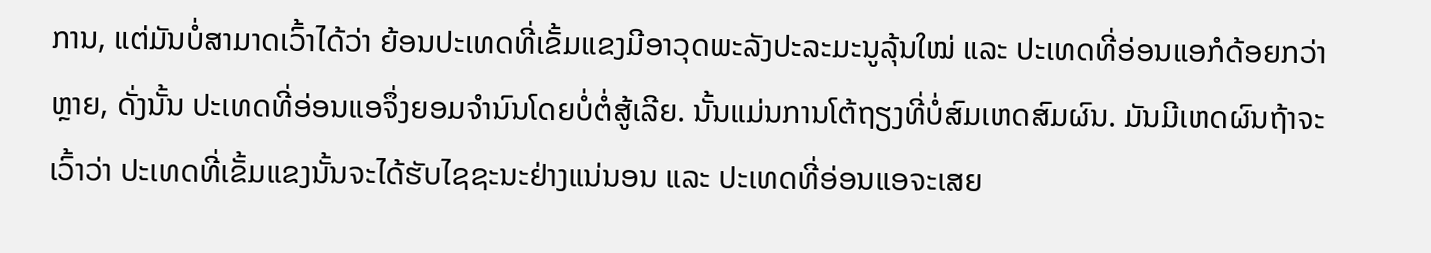ການ, ແຕ່ມັນບໍ່ສາມາດເວົ້າໄດ້ວ່າ ຍ້ອນປະເທດທີ່ເຂັ້ມແຂງມີອາວຸດພະລັງປະລະມະນູລຸ້ນໃໝ່ ແລະ ປະເທດທີ່ອ່ອນແອກໍດ້ອຍກວ່າຫຼາຍ, ດັ່ງນັ້ນ ປະເທດທີ່ອ່ອນແອຈຶ່ງຍອມຈໍານົນໂດຍບໍ່ຕໍ່ສູ້ເລີຍ. ນັ້ນແມ່ນການໂຕ້ຖຽງທີ່ບໍ່ສົມເຫດສົມຜົນ. ມັນມີເຫດຜົນຖ້າຈະເວົ້າວ່າ ປະເທດທີ່ເຂັ້ມແຂງນັ້ນຈະໄດ້ຮັບໄຊຊະນະຢ່າງແນ່ນອນ ແລະ ປະເທດທີ່ອ່ອນແອຈະເສຍ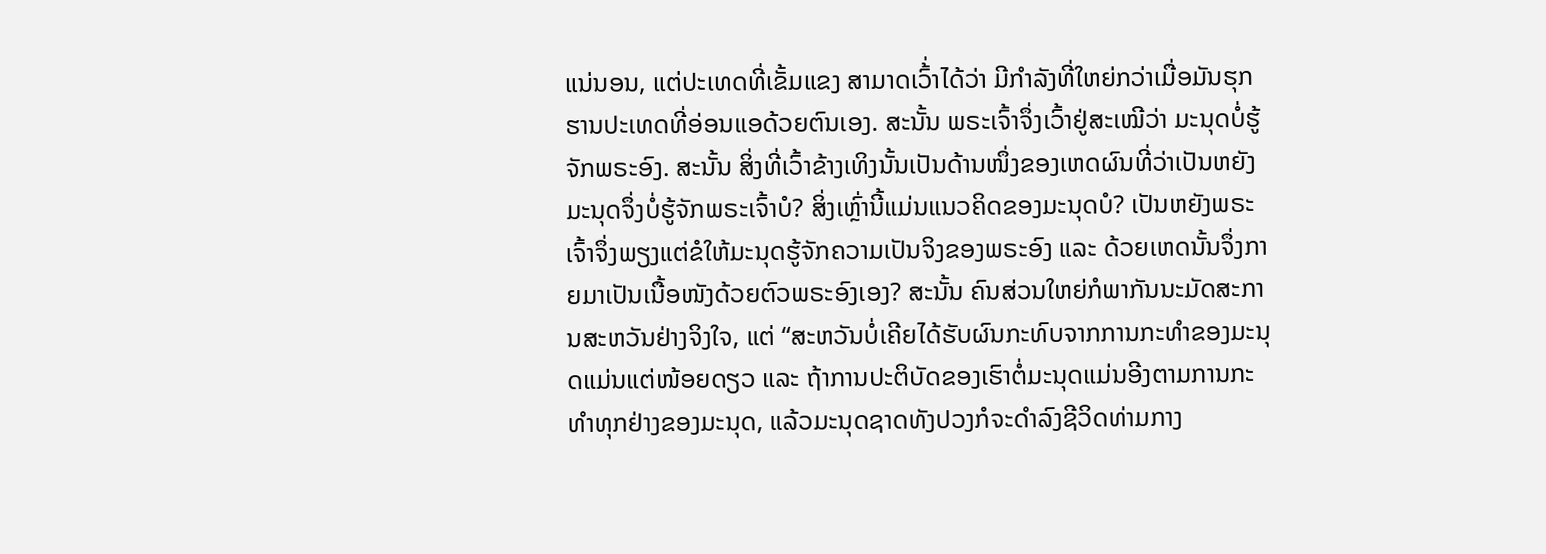ແນ່ນອນ, ແຕ່ປະເທດທີ່ເຂັ້ມແຂງ ສາມາດເວົ້່າໄດ້ວ່າ ມີກຳລັງທີ່ໃຫຍ່ກວ່າເມື່ອມັນຮຸກຮານປະເທດທີ່ອ່ອນແອດ້ວຍຕົນເອງ. ສະນັ້ນ ພຣະເຈົ້າຈຶ່ງເວົ້າຢູ່ສະເໝີວ່າ ມະນຸດບໍ່ຮູ້ຈັກພຣະອົງ. ສະນັ້ນ ສິ່ງທີ່ເວົ້າຂ້າງເທິງນັ້ນເປັນດ້ານໜຶ່ງຂອງເຫດຜົນທີ່ວ່າເປັນຫຍັງມະນຸດຈຶ່ງບໍ່ຮູ້ຈັກພຣະເຈົ້າບໍ? ສິ່ງເຫຼົ່ານີ້ແມ່ນແນວຄິດຂອງມະນຸດບໍ? ເປັນຫຍັງພຣະເຈົ້າຈຶ່ງພຽງແຕ່ຂໍໃຫ້ມະນຸດຮູ້ຈັກຄວາມເປັນຈິງຂອງພຣະອົງ ແລະ ດ້ວຍເຫດນັ້ນຈຶ່ງກາຍມາເປັນເນື້ອໜັງດ້ວຍຕົວພຣະອົງເອງ? ສະນັ້ນ ຄົນສ່ວນໃຫຍ່ກໍພາກັນນະມັດສະການສະຫວັນຢ່າງຈິງໃຈ, ແຕ່ “ສະຫວັນບໍ່ເຄີຍໄດ້ຮັບຜົນກະທົບຈາກການກະທຳຂອງມະນຸດແມ່ນແຕ່ໜ້ອຍດຽວ ແລະ ຖ້າການປະຕິບັດຂອງເຮົາຕໍ່ມະນຸດແມ່ນອີງຕາມການກະທຳທຸກຢ່າງຂອງມະນຸດ, ແລ້ວມະນຸດຊາດທັງປວງກໍຈະດຳລົງຊີວິດທ່າມກາງ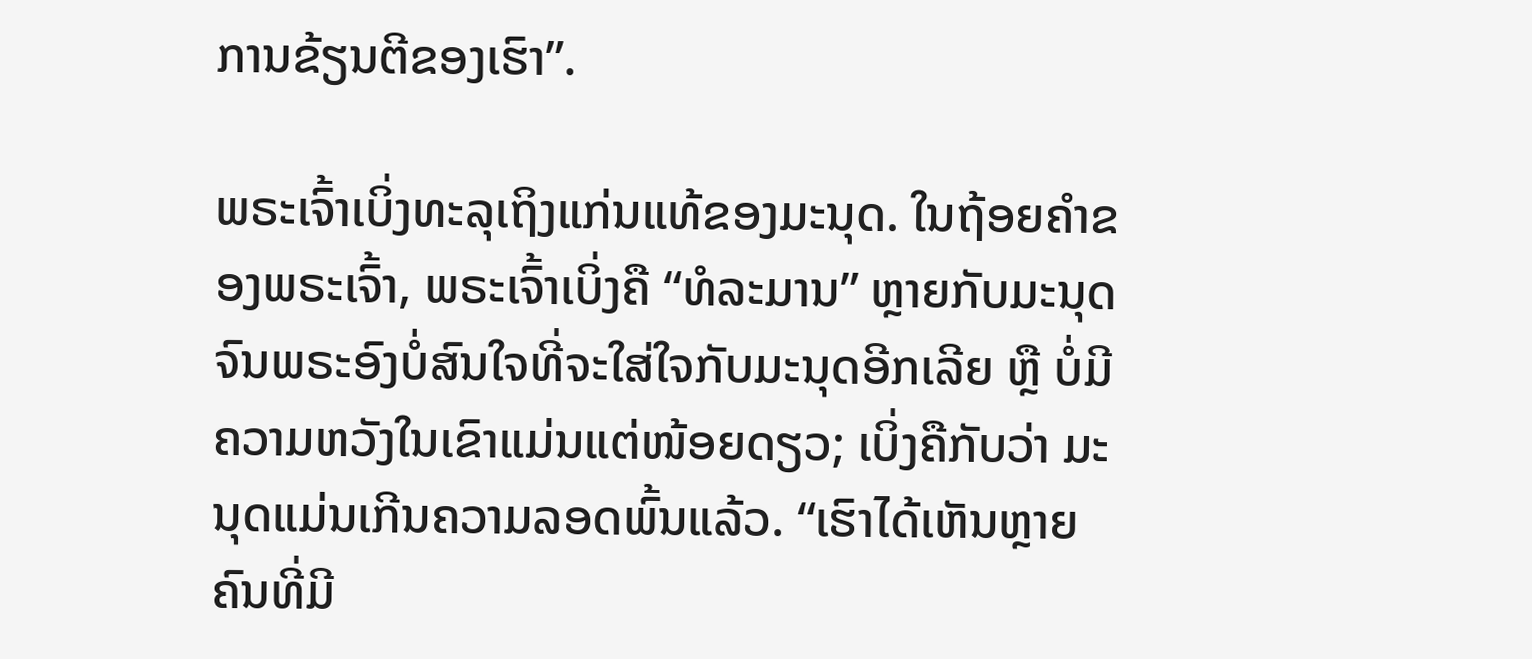ການຂ້ຽນຕີຂອງເຮົາ”.

ພຣະເຈົ້າເບິ່ງທະລຸເຖິງແກ່ນແທ້ຂອງມະນຸດ. ໃນຖ້ອຍຄຳຂອງພຣະເຈົ້າ, ພຣະເຈົ້າເບິ່ງຄື “ທໍລະມານ” ຫຼາຍກັບມະນຸດ ຈົນພຣະອົງບໍ່ສົນໃຈທີ່ຈະໃສ່ໃຈກັບມະນຸດອີກເລີຍ ຫຼື ບໍ່ມີຄວາມຫວັງໃນເຂົາແມ່ນແຕ່ໜ້ອຍດຽວ; ເບິ່ງຄືກັບວ່າ ມະນຸດແມ່ນເກີນຄວາມລອດພົ້ນແລ້ວ. “ເຮົາໄດ້ເຫັນຫຼາຍຄົນທີ່ມີ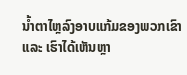ນໍ້າຕາໄຫຼລົງອາບແກ້ມຂອງພວກເຂົາ ແລະ ເຮົາໄດ້ເຫັນຫຼາ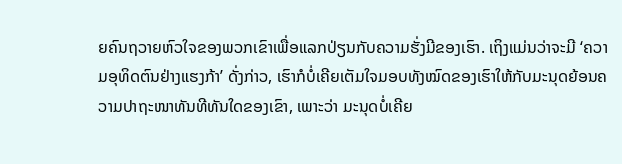ຍຄົນຖວາຍຫົວໃຈຂອງພວກເຂົາເພື່ອແລກປ່ຽນກັບຄວາມຮັ່ງມີຂອງເຮົາ. ເຖິງແມ່ນວ່າຈະມີ ‘ຄວາມອຸທິດຕົນຢ່າງແຮງກ້າ’ ດັ່ງກ່າວ, ເຮົາກໍບໍ່ເຄີຍເຕັມໃຈມອບທັງໝົດຂອງເຮົາໃຫ້ກັບມະນຸດຍ້ອນຄວາມປາຖະໜາທັນທີທັນໃດຂອງເຂົາ, ເພາະວ່າ ມະນຸດບໍ່ເຄີຍ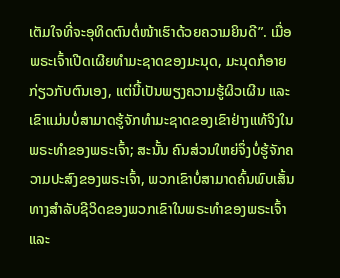ເຕັມໃຈທີ່ຈະອຸທິດຕົນຕໍ່ໜ້າເຮົາດ້ວຍຄວາມຍິນດີ”. ເມື່ອພຣະເຈົ້າເປີດເຜີຍທຳມະຊາດຂອງມະນຸດ, ມະນຸດກໍອາຍກ່ຽວກັບຕົນເອງ, ແຕ່ນີ້ເປັນພຽງຄວາມຮູ້ຜິວເຜີນ ແລະ ເຂົາແມ່ນບໍ່ສາມາດຮູ້ຈັກທຳມະຊາດຂອງເຂົາຢ່າງແທ້ຈິງໃນພຣະທຳຂອງພຣະເຈົ້າ; ສະນັ້ນ ຄົນສ່ວນໃຫຍ່ຈຶ່ງບໍ່ຮູ້ຈັກຄວາມປະສົງຂອງພຣະເຈົ້າ, ພວກເຂົາບໍ່ສາມາດຄົ້ນພົບເສັ້ນທາງສຳລັບຊີວິດຂອງພວກເຂົາໃນພຣະທຳຂອງພຣະເຈົ້າ ແລະ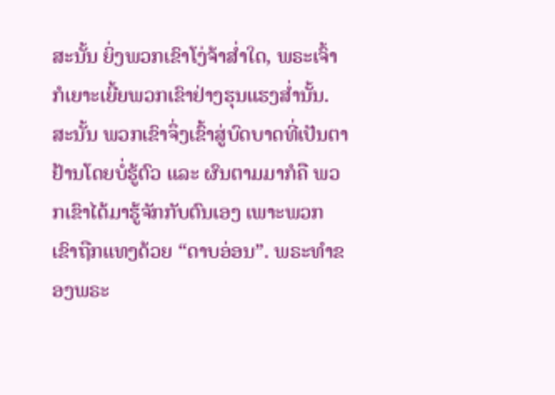ສະນັ້ນ ຍິ່ງພວກເຂົາໂງ່ຈ້າສໍ່າໃດ, ພຣະເຈົ້າກໍເຍາະເຍີ້ຍພວກເຂົາຢ່າງຮຸນແຮງສໍ່ານັ້ນ. ສະນັ້ນ ພວກເຂົາຈຶ່ງເຂົ້າສູ່ບົດບາດທີ່ເປັນຕາຢ້ານໂດຍບໍ່ຮູ້ຕົວ ແລະ ຜົນຕາມມາກໍຄື ພວກເຂົາໄດ້ມາຮູ້ຈັກກັບຕົນເອງ ເພາະພວກເຂົາຖືກແທງດ້ວຍ “ດາບອ່ອນ”. ພຣະທຳຂອງພຣະ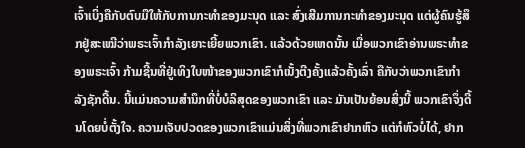ເຈົ້າເບິ່ງຄືກັບຕົບມືໃຫ້ກັບການກະທຳຂອງມະນຸດ ແລະ ສົ່ງເສີມການກະທຳຂອງມະນຸດ ແຕ່ຜູ້ຄົນຮູ້ສຶກຢູ່ສະເໝີວ່າພຣະເຈົ້າກຳລັງເຍາະເຍີ້ຍພວກເຂົາ. ແລ້ວດ້ວຍເຫດນັ້ນ ເມື່ອພວກເຂົາອ່ານພຣະທຳຂອງພຣະເຈົ້າ ກ້າມຊີ້ນທີ່ຢູ່ເທິງໃບໜ້າຂອງພວກເຂົາກໍເນັ້ງຕີງຄັ້ງແລ້ວຄັ້ງເລົ່າ ຄືກັບວ່າພວກເຂົາກຳລັງຊັກດີ້ນ. ນີ້ແມ່ນຄວາມສໍານຶກທີ່ບໍ່ບໍລິສຸດຂອງພວກເຂົາ ແລະ ມັນເປັນຍ້ອນສິ່ງນີ້ ພວກເຂົາຈຶ່ງດີ້ນໂດຍບໍ່ຕັ້ງໃຈ. ຄວາມເຈັບປວດຂອງພວກເຂົາແມ່ນສິ່ງທີ່ພວກເຂົາຢາກຫົວ ແຕ່ກໍຫົວບໍ່ໄດ້, ຢາກ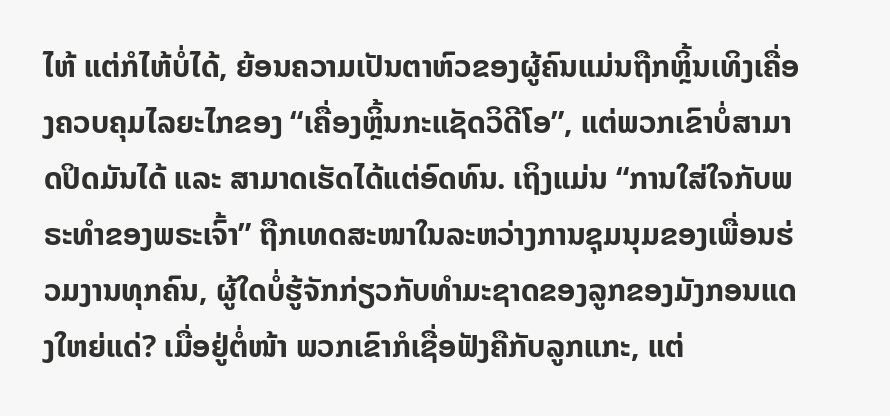ໄຫ້ ແຕ່ກໍໄຫ້ບໍ່ໄດ້, ຍ້ອນຄວາມເປັນຕາຫົວຂອງຜູ້ຄົນແມ່ນຖືກຫຼິ້ນເທິງເຄື່ອງຄວບຄຸມໄລຍະໄກຂອງ “ເຄື່ອງຫຼິ້ນກະແຊັດວິດີໂອ”, ແຕ່ພວກເຂົາບໍ່ສາມາດປິດມັນໄດ້ ແລະ ສາມາດເຮັດໄດ້ແຕ່ອົດທົນ. ເຖິງແມ່ນ “ການໃສ່ໃຈກັບພຣະທຳຂອງພຣະເຈົ້າ” ຖືກເທດສະໜາໃນລະຫວ່າງການຊຸມນຸມຂອງເພື່ອນຮ່ວມງານທຸກຄົນ, ຜູ້ໃດບໍ່ຮູ້ຈັກກ່ຽວກັບທຳມະຊາດຂອງລູກຂອງມັງກອນແດງໃຫຍ່ແດ່? ເມື່ອຢູ່ຕໍ່ໜ້າ ພວກເຂົາກໍເຊື່ອຟັງຄືກັບລູກແກະ, ແຕ່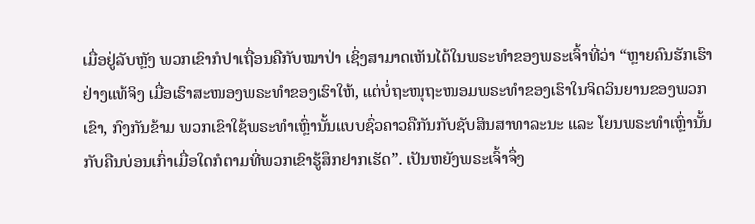ເມື່ອຢູ່ລັບຫຼັງ ພວກເຂົາກໍປາເຖື່ອນຄືກັບໝາປ່າ ເຊິ່ງສາມາດເຫັນໄດ້ໃນພຣະທຳຂອງພຣະເຈົ້າທີ່ວ່າ “ຫຼາຍຄົນຮັກເຮົາຢ່າງແທ້ຈິງ ເມື່ອເຮົາສະໜອງພຣະທຳຂອງເຮົາໃຫ້, ແຕ່ບໍ່ຖະໜຸຖະໜອມພຣະທຳຂອງເຮົາໃນຈິດວິນຍານຂອງພວກເຂົາ, ກົງກັນຂ້າມ ພວກເຂົາໃຊ້ພຣະທຳເຫຼົ່ານັ້ນແບບຊົ່ວຄາວຄືກັນກັບຊັບສິນສາທາລະນະ ແລະ ໂຍນພຣະທຳເຫຼົ່ານັ້ນກັບຄືນບ່ອນເກົ່າເມື່ອໃດກໍຕາມທີ່ພວກເຂົາຮູ້ສຶກຢາກເຮັດ”. ເປັນຫຍັງພຣະເຈົ້າຈຶ່ງ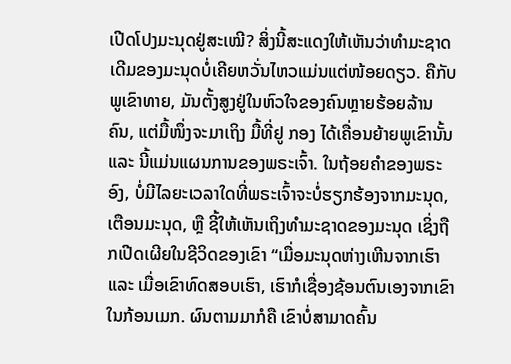ເປີດໂປງມະນຸດຢູ່ສະເໝີ? ສິ່ງນີ້ສະແດງໃຫ້ເຫັນວ່າທຳມະຊາດເດີມຂອງມະນຸດບໍ່ເຄີຍຫວັ່ນໄຫວແມ່ນແຕ່ໜ້ອຍດຽວ. ຄືກັບພູເຂົາທາຍ, ມັນຕັ້ງສູງຢູ່ໃນຫົວໃຈຂອງຄົນຫຼາຍຮ້ອຍລ້ານຄົນ, ແຕ່ມື້ໜຶ່ງຈະມາເຖິງ ມື້ທີ່ຢູ ກອງ ໄດ້ເຄື່ອນຍ້າຍພູເຂົານັ້ນ ແລະ ນີ້ແມ່ນແຜນການຂອງພຣະເຈົ້າ. ໃນຖ້ອຍຄຳຂອງພຣະອົງ, ບໍ່ມີໄລຍະເວລາໃດທີ່ພຣະເຈົ້າຈະບໍ່ຮຽກຮ້ອງຈາກມະນຸດ, ເຕືອນມະນຸດ, ຫຼື ຊີ້ໃຫ້ເຫັນເຖິງທຳມະຊາດຂອງມະນຸດ ເຊິ່ງຖືກເປີດເຜີຍໃນຊີວິດຂອງເຂົາ “ເມື່ອມະນຸດຫ່າງເຫີນຈາກເຮົາ ແລະ ເມື່ອເຂົາທົດສອບເຮົາ, ເຮົາກໍເຊື່ອງຊ້ອນຕົນເອງຈາກເຂົາໃນກ້ອນເມກ. ຜົນຕາມມາກໍຄື ເຂົາບໍ່ສາມາດຄົ້ນ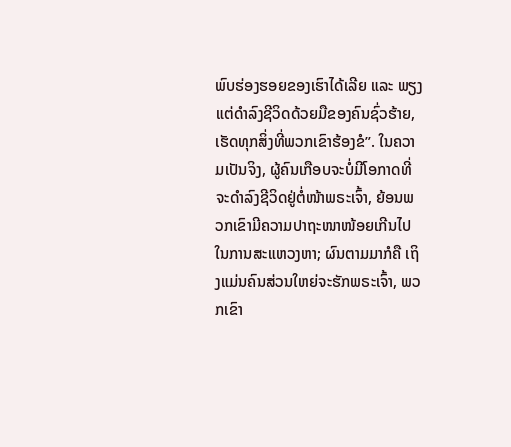ພົບຮ່ອງຮອຍຂອງເຮົາໄດ້ເລີຍ ແລະ ພຽງແຕ່ດຳລົງຊີວິດດ້ວຍມືຂອງຄົນຊົ່ວຮ້າຍ, ເຮັດທຸກສິ່ງທີ່ພວກເຂົາຮ້ອງຂໍ”. ໃນຄວາມເປັນຈິງ, ຜູ້ຄົນເກືອບຈະບໍ່ມີໂອກາດທີ່ຈະດຳລົງຊີວິດຢູ່ຕໍ່ໜ້າພຣະເຈົ້າ, ຍ້ອນພວກເຂົາມີຄວາມປາຖະໜາໜ້ອຍເກີນໄປໃນການສະແຫວງຫາ; ຜົນຕາມມາກໍຄື ເຖິງແມ່ນຄົນສ່ວນໃຫຍ່ຈະຮັກພຣະເຈົ້າ, ພວກເຂົາ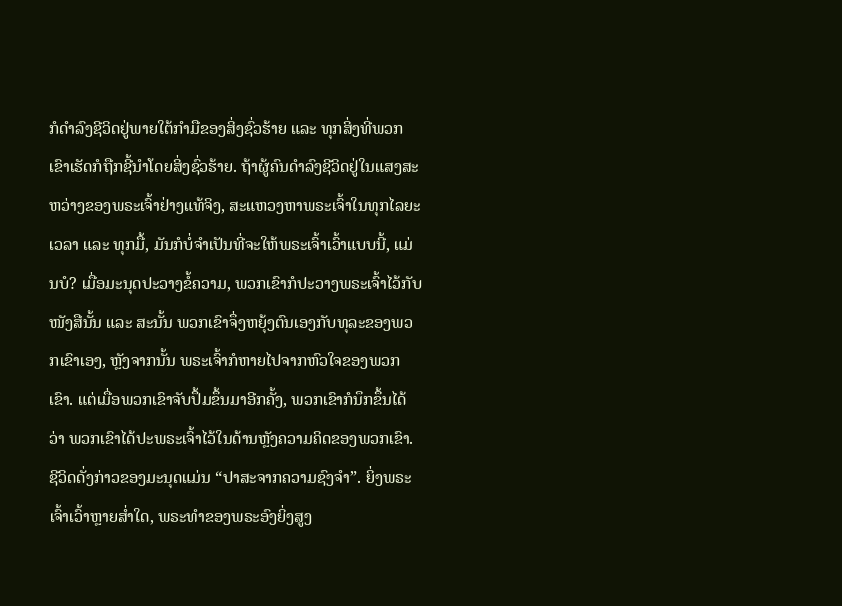ກໍດຳລົງຊີວິດຢູ່ພາຍໃຕ້ກໍາມືຂອງສິ່ງຊົ່ວຮ້າຍ ແລະ ທຸກສິ່ງທີ່ພວກເຂົາເຮັດກໍຖືກຊີ້ນໍາໂດຍສິ່ງຊົ່ວຮ້າຍ. ຖ້າຜູ້ຄົນດຳລົງຊີວິດຢູ່ໃນແສງສະຫວ່າງຂອງພຣະເຈົ້າຢ່າງແທ້ຈິງ, ສະແຫວງຫາພຣະເຈົ້າໃນທຸກໄລຍະເວລາ ແລະ ທຸກມື້, ມັນກໍບໍ່ຈຳເປັນທີ່ຈະໃຫ້ພຣະເຈົ້າເວົ້າແບບນີ້, ແມ່ນບໍ? ເມື່ອມະນຸດປະວາງຂໍ້ຄວາມ, ພວກເຂົາກໍປະວາງພຣະເຈົ້າໄວ້ກັບໜັງສືນັ້ນ ແລະ ສະນັ້ນ ພວກເຂົາຈຶ່ງຫຍຸ້ງຕົນເອງກັບທຸລະຂອງພວກເຂົາເອງ, ຫຼັງຈາກນັ້ນ ພຣະເຈົ້າກໍຫາຍໄປຈາກຫົວໃຈຂອງພວກເຂົາ. ແຕ່ເມື່ອພວກເຂົາຈັບປຶ້ມຂຶ້ນມາອີກຄັ້ງ, ພວກເຂົາກໍນຶກຂຶ້ນໄດ້ວ່າ ພວກເຂົາໄດ້ປະພຣະເຈົ້າໄວ້ໃນດ້ານຫຼັງຄວາມຄິດຂອງພວກເຂົາ. ຊີວິດດັ່ງກ່າວຂອງມະນຸດແມ່ນ “ປາສະຈາກຄວາມຊົງຈຳ”. ຍິ່ງພຣະເຈົ້າເວົ້າຫຼາຍສໍ່າໃດ, ພຣະທຳຂອງພຣະອົງຍິ່ງສູງ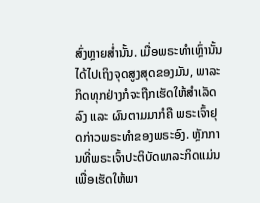ສົ່ງຫຼາຍສໍ່ານັ້ນ. ເມື່ອພຣະທໍາເຫຼົ່ານັ້ນໄດ້ໄປເຖິງຈຸດສູງສຸດຂອງມັນ, ພາລະກິດທຸກຢ່າງກໍຈະຖືກເຮັດໃຫ້ສຳເລັດລົງ ແລະ ຜົນຕາມມາກໍຄື ພຣະເຈົ້າຢຸດກ່າວພຣະທໍາຂອງພຣະອົງ. ຫຼັກການທີ່ພຣະເຈົ້າປະຕິບັດພາລະກິດແມ່ນເພື່ອເຮັດໃຫ້ພາ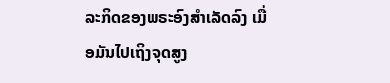ລະກິດຂອງພຣະອົງສຳເລັດລົງ ເມື່ອມັນໄປເຖິງຈຸດສູງ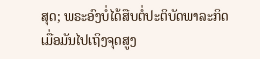ສຸດ; ພຣະອົງບໍ່ໄດ້ສືບຕໍ່ປະຕິບັດພາລະກິດ ເມື່ອມັນໄປເຖິງຈຸດສູງ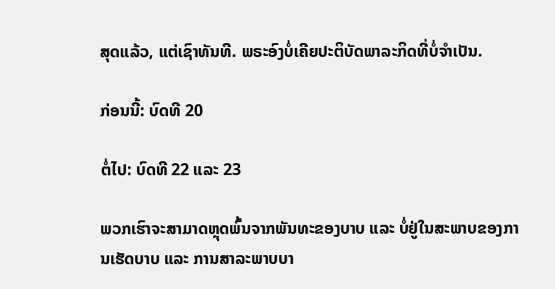ສຸດແລ້ວ, ແຕ່ເຊົາທັນທີ. ພຣະອົງບໍ່ເຄີຍປະຕິບັດພາລະກິດທີ່ບໍ່ຈຳເປັນ.

ກ່ອນນີ້: ບົດທີ 20

ຕໍ່ໄປ: ບົດທີ 22 ແລະ 23

ພວກເຮົາຈະສາມາດຫຼຸດພົ້ນຈາກພັນທະຂອງບາບ ແລະ ບໍ່ຢູ່ໃນສະພາບຂອງການເຮັດບາບ ແລະ ການສາລະພາບບາ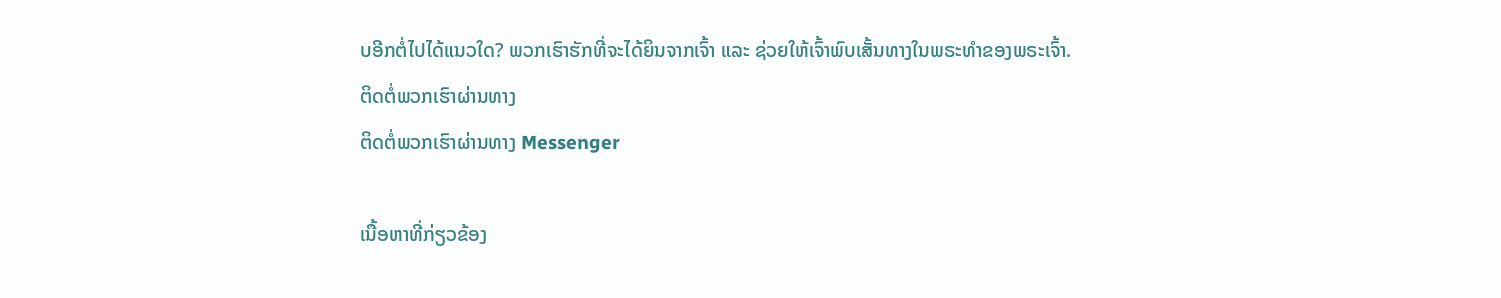ບອີກຕໍ່ໄປໄດ້ແນວໃດ? ພວກເຮົາຮັກທີ່ຈະໄດ້ຍິນຈາກເຈົ້າ ແລະ ຊ່ວຍໃຫ້ເຈົ້າພົບເສັ້ນທາງໃນພຣະທຳຂອງພຣະເຈົ້າ.
ຕິດຕໍ່ພວກເຮົາຜ່ານທາງ
ຕິດຕໍ່ພວກເຮົາຜ່ານທາງ Messenger

ເນື້ອຫາທີ່ກ່ຽວຂ້ອງ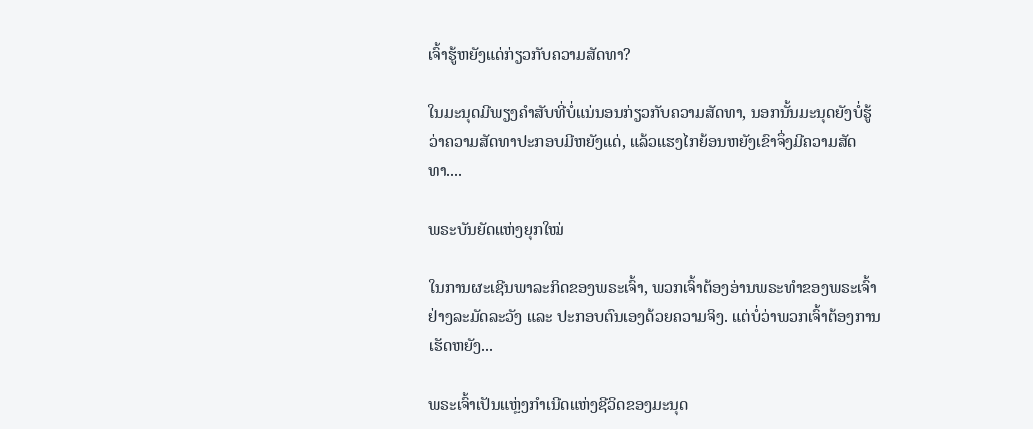ເຈົ້າຮູ້ຫຍັງແດ່ກ່ຽວກັບຄວາມສັດທາ?

ໃນມະນຸດມີພຽງຄຳສັບທີ່ບໍ່ແນ່ນອນກ່ຽວກັບຄວາມສັດທາ, ນອກນັ້ນມະນຸດຍັງບໍ່ຮູ້ວ່າຄວາມສັດທາປະກອບມີຫຍັງແດ່, ແລ້ວແຮງໄກຍ້ອນຫຍັງເຂົາຈຶ່ງມີຄວາມສັດທາ....

ພຣະບັນຍັດແຫ່ງຍຸກໃໝ່

ໃນການຜະເຊີນພາລະກິດຂອງພຣະເຈົ້າ, ພວກເຈົ້າຕ້ອງອ່ານພຣະທຳຂອງພຣະເຈົ້າຢ່າງລະມັດລະວັງ ແລະ ປະກອບຕົນເອງດ້ວຍຄວາມຈິງ. ແຕ່ບໍ່ວ່າພວກເຈົ້າຕ້ອງການເຮັດຫຍັງ...

ພຣະເຈົ້າເປັນແຫຼ່ງກຳເນີດແຫ່ງຊີວິດຂອງມະນຸດ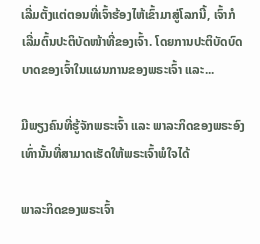ເລີ່ມຕັ້ງແຕ່ຕອນທີ່ເຈົ້າຮ້ອງໄຫ້ເຂົ້າມາສູ່ໂລກນີ້, ເຈົ້າກໍເລີ່ມຕົ້ນປະຕິບັດໜ້າທີ່ຂອງເຈົ້າ. ໂດຍການປະຕິບັດບົດບາດຂອງເຈົ້າໃນແຜນການຂອງພຣະເຈົ້າ ແລະ...

ມີພຽງຄົນທີ່ຮູ້ຈັກພຣະເຈົ້າ ແລະ ພາລະກິດຂອງພຣະອົງເທົ່ານັ້ນທີ່ສາມາດເຮັດໃຫ້ພຣະເຈົ້າພໍໃຈໄດ້

ພາລະກິດຂອງພຣະເຈົ້າ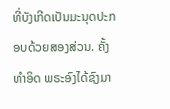ທີ່ບັງເກີດເປັນມະນຸດປະກອບດ້ວຍສອງສ່ວນ. ຄັ້ງທຳອິດ ພຣະອົງໄດ້ຊົງມາ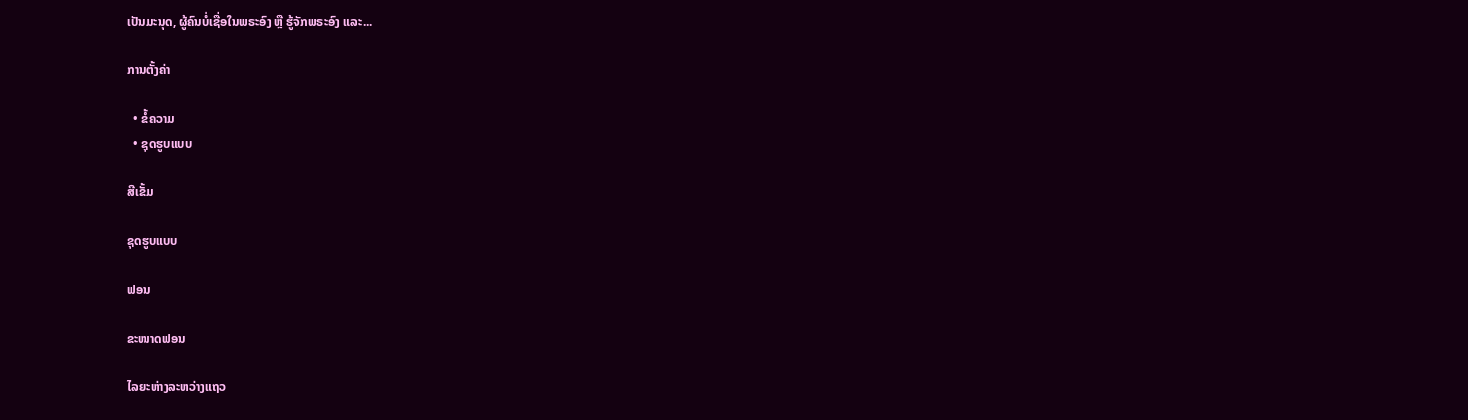ເປັນມະນຸດ, ຜູ້ຄົນບໍ່ເຊື່ອໃນພຣະອົງ ຫຼື ຮູ້ຈັກພຣະອົງ ແລະ...

ການຕັ້ງຄ່າ

  • ຂໍ້ຄວາມ
  • ຊຸດຮູບແບບ

ສີເຂັ້ມ

ຊຸດຮູບແບບ

ຟອນ

ຂະໜາດຟອນ

ໄລຍະຫ່າງລະຫວ່າງແຖວ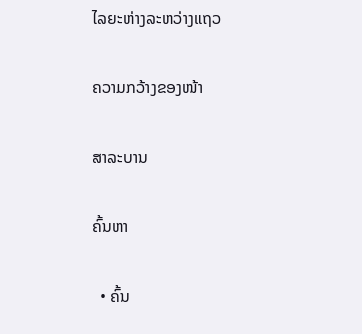ໄລຍະຫ່າງລະຫວ່າງແຖວ

ຄວາມກວ້າງຂອງໜ້າ

ສາລະບານ

ຄົ້ນຫາ

  • ຄົ້ນ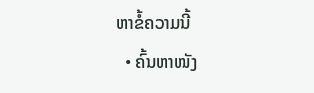ຫາຂໍ້ຄວາມນີ້
  • ຄົ້ນຫາໜັງ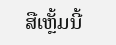ສືເຫຼັ້ມນີ້